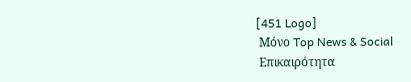[451 Logo]
 Μόνο Top News & Social
 Επικαιρότητα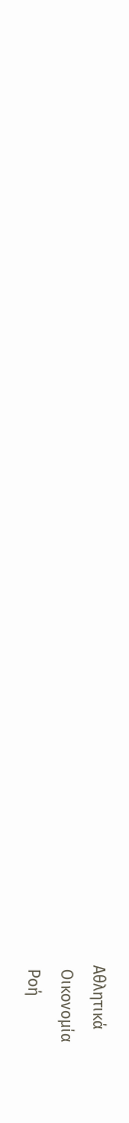Αθλητικά
 Οικονομία
 Ροή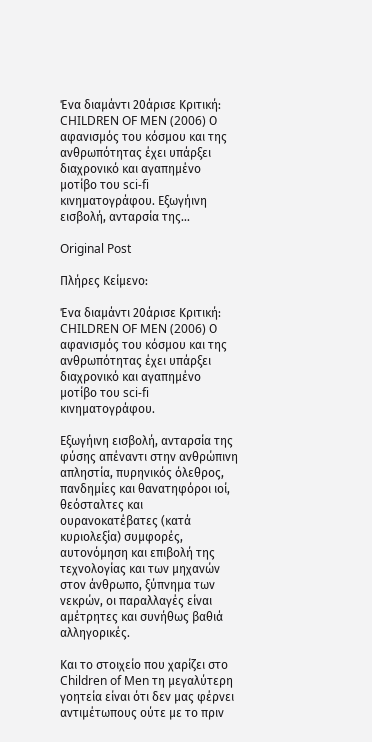Ένα διαμάντι 20άρισε Κριτική: CHILDREN OF MEN (2006) Ο αφανισμός του κόσμου και της ανθρωπότητας έχει υπάρξει διαχρονικό και αγαπημένο μοτίβο του sci-fi κινηματογράφου. Εξωγήινη εισβολή, ανταρσία της...

Original Post

Πλήρες Κείμενο:

Ένα διαμάντι 20άρισε Κριτική: CHILDREN OF MEN (2006) Ο αφανισμός του κόσμου και της ανθρωπότητας έχει υπάρξει διαχρονικό και αγαπημένο μοτίβο του sci-fi κινηματογράφου.

Εξωγήινη εισβολή, ανταρσία της φύσης απέναντι στην ανθρώπινη απληστία, πυρηνικός όλεθρος, πανδημίες και θανατηφόροι ιοί, θεόσταλτες και ουρανοκατέβατες (κατά κυριολεξία) συμφορές, αυτονόμηση και επιβολή της τεχνολογίας και των μηχανών στον άνθρωπο, ξύπνημα των νεκρών, οι παραλλαγές είναι αμέτρητες και συνήθως βαθιά αλληγορικές.

Και το στοιχείο που χαρίζει στο Children of Men τη μεγαλύτερη γοητεία είναι ότι δεν μας φέρνει αντιμέτωπους ούτε με το πριν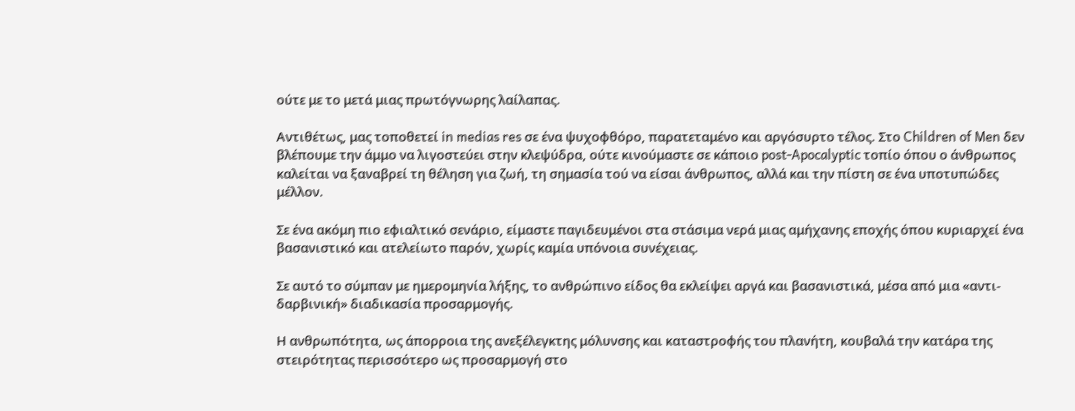ούτε με το μετά μιας πρωτόγνωρης λαίλαπας.

Αντιθέτως, μας τοποθετεί in medias res σε ένα ψυχοφθόρο, παρατεταμένο και αργόσυρτο τέλος. Στο Children of Men δεν βλέπουμε την άμμο να λιγοστεύει στην κλεψύδρα, ούτε κινούμαστε σε κάποιο post-Apocalyptic τοπίο όπου ο άνθρωπος καλείται να ξαναβρεί τη θέληση για ζωή, τη σημασία τού να είσαι άνθρωπος, αλλά και την πίστη σε ένα υποτυπώδες μέλλον.

Σε ένα ακόμη πιο εφιαλτικό σενάριο, είμαστε παγιδευμένοι στα στάσιμα νερά μιας αμήχανης εποχής όπου κυριαρχεί ένα βασανιστικό και ατελείωτο παρόν, χωρίς καμία υπόνοια συνέχειας.

Σε αυτό το σύμπαν με ημερομηνία λήξης, το ανθρώπινο είδος θα εκλείψει αργά και βασανιστικά, μέσα από μια «αντι-δαρβινική» διαδικασία προσαρμογής.

Η ανθρωπότητα, ως άπορροια της ανεξέλεγκτης μόλυνσης και καταστροφής του πλανήτη, κουβαλά την κατάρα της στειρότητας περισσότερο ως προσαρμογή στο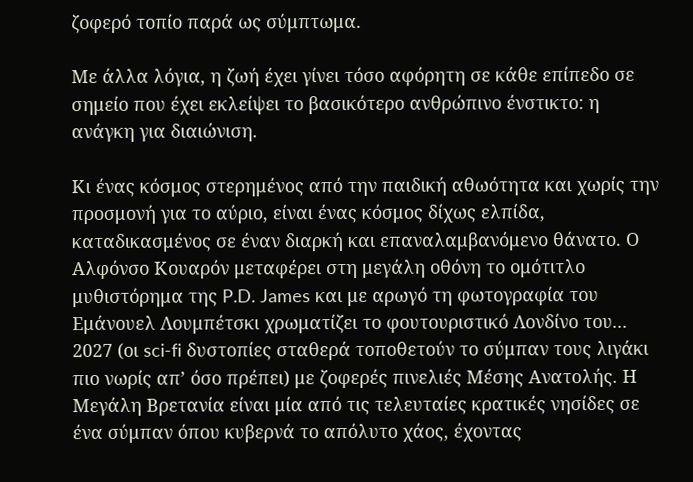ζοφερό τοπίο παρά ως σύμπτωμα.

Με άλλα λόγια, η ζωή έχει γίνει τόσο αφόρητη σε κάθε επίπεδο σε σημείο που έχει εκλείψει το βασικότερο ανθρώπινο ένστικτο: η ανάγκη για διαιώνιση.

Κι ένας κόσμος στερημένος από την παιδική αθωότητα και χωρίς την προσμονή για το αύριο, είναι ένας κόσμος δίχως ελπίδα, καταδικασμένος σε έναν διαρκή και επαναλαμβανόμενο θάνατο. Ο Αλφόνσο Κουαρόν μεταφέρει στη μεγάλη οθόνη το ομότιτλο μυθιστόρημα της P.D. James και με αρωγό τη φωτογραφία του Εμάνουελ Λουμπέτσκι χρωματίζει το φουτουριστικό Λονδίνο του... 2027 (οι sci-fi δυστοπίες σταθερά τοποθετούν το σύμπαν τους λιγάκι πιο νωρίς απ’ όσο πρέπει) με ζοφερές πινελιές Μέσης Ανατολής. Η Μεγάλη Βρετανία είναι μία από τις τελευταίες κρατικές νησίδες σε ένα σύμπαν όπου κυβερνά το απόλυτο χάος, έχοντας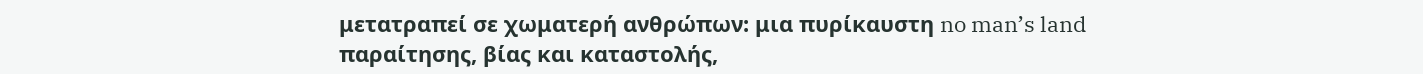μετατραπεί σε χωματερή ανθρώπων: μια πυρίκαυστη no man’s land παραίτησης, βίας και καταστολής,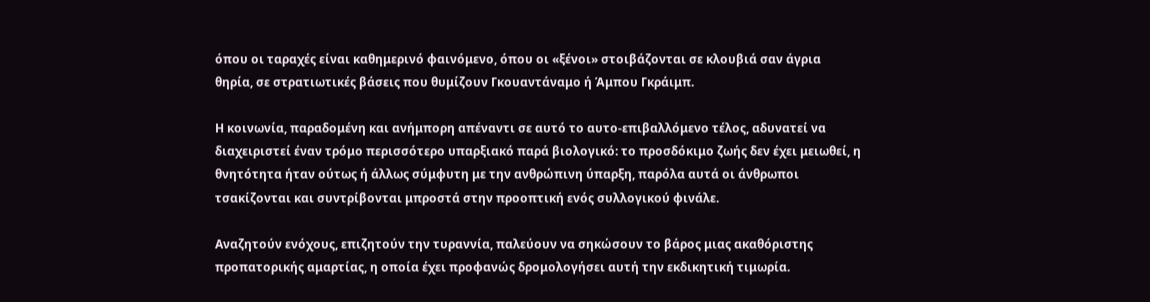όπου οι ταραχές είναι καθημερινό φαινόμενο, όπου οι «ξένοι» στοιβάζονται σε κλουβιά σαν άγρια θηρία, σε στρατιωτικές βάσεις που θυμίζουν Γκουαντάναμο ή Άμπου Γκράιμπ.

Η κοινωνία, παραδομένη και ανήμπορη απέναντι σε αυτό το αυτο-επιβαλλόμενο τέλος, αδυνατεί να διαχειριστεί έναν τρόμο περισσότερο υπαρξιακό παρά βιολογικό: το προσδόκιμο ζωής δεν έχει μειωθεί, η θνητότητα ήταν ούτως ή άλλως σύμφυτη με την ανθρώπινη ύπαρξη, παρόλα αυτά οι άνθρωποι τσακίζονται και συντρίβονται μπροστά στην προοπτική ενός συλλογικού φινάλε.

Αναζητούν ενόχους, επιζητούν την τυραννία, παλεύουν να σηκώσουν το βάρος μιας ακαθόριστης προπατορικής αμαρτίας, η οποία έχει προφανώς δρομολογήσει αυτή την εκδικητική τιμωρία.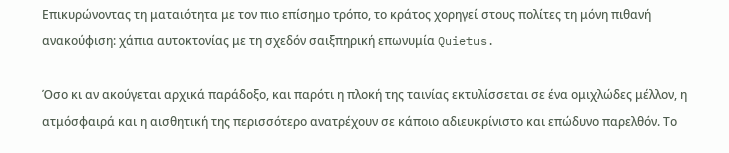Επικυρώνοντας τη ματαιότητα με τον πιο επίσημο τρόπο, το κράτος χορηγεί στους πολίτες τη μόνη πιθανή ανακούφιση: χάπια αυτοκτονίας με τη σχεδόν σαιξπηρική επωνυμία Quietus.

Όσο κι αν ακούγεται αρχικά παράδοξο, και παρότι η πλοκή της ταινίας εκτυλίσσεται σε ένα ομιχλώδες μέλλον, η ατμόσφαιρά και η αισθητική της περισσότερο ανατρέχουν σε κάποιο αδιευκρίνιστο και επώδυνο παρελθόν. Το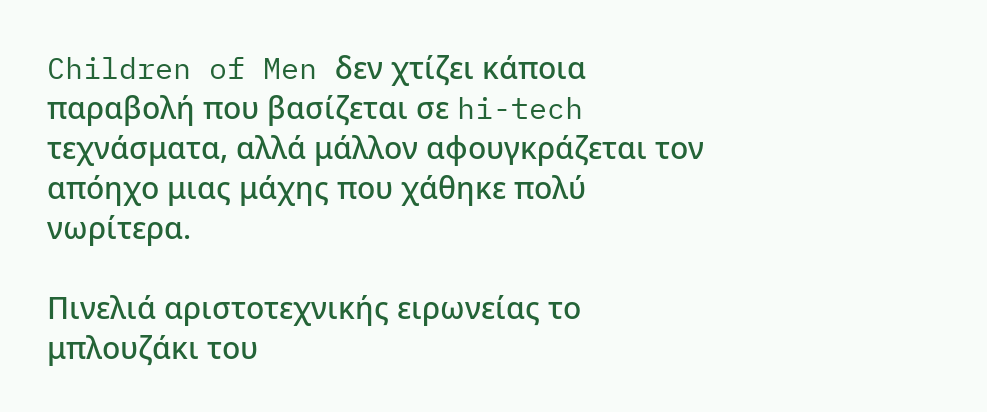Children of Men δεν χτίζει κάποια παραβολή που βασίζεται σε hi-tech τεχνάσματα, αλλά μάλλον αφουγκράζεται τον απόηχο μιας μάχης που χάθηκε πολύ νωρίτερα.

Πινελιά αριστοτεχνικής ειρωνείας το μπλουζάκι του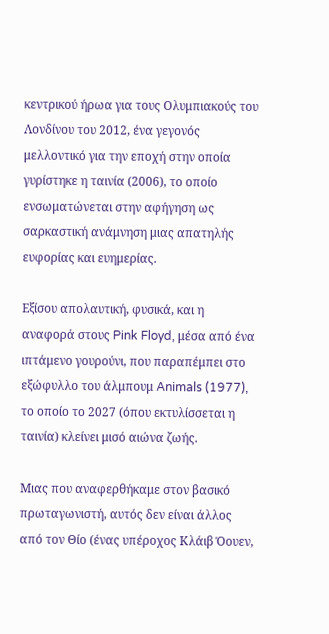κεντρικού ήρωα για τους Ολυμπιακούς του Λονδίνου του 2012, ένα γεγονός μελλοντικό για την εποχή στην οποία γυρίστηκε η ταινία (2006), το οποίο ενσωματώνεται στην αφήγηση ως σαρκαστική ανάμνηση μιας απατηλής ευφορίας και ευημερίας.

Εξίσου απολαυτική, φυσικά, και η αναφορά στους Pink Floyd, μέσα από ένα ιπτάμενο γουρούνι, που παραπέμπει στο εξώφυλλο του άλμπουμ Animals (1977), το οποίο το 2027 (όπου εκτυλίσσεται η ταινία) κλείνει μισό αιώνα ζωής.

Μιας που αναφερθήκαμε στον βασικό πρωταγωνιστή, αυτός δεν είναι άλλος από τον Θίο (ένας υπέροχος Κλάιβ Όουεν,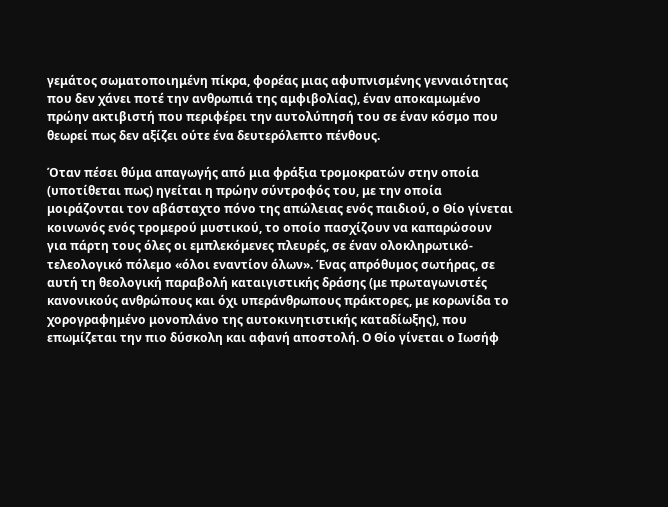γεμάτος σωματοποιημένη πίκρα, φορέας μιας αφυπνισμένης γενναιότητας που δεν χάνει ποτέ την ανθρωπιά της αμφιβολίας), έναν αποκαμωμένο πρώην ακτιβιστή που περιφέρει την αυτολύπησή του σε έναν κόσμο που θεωρεί πως δεν αξίζει ούτε ένα δευτερόλεπτο πένθους.

Όταν πέσει θύμα απαγωγής από μια φράξια τρομοκρατών στην οποία (υποτίθεται πως) ηγείται η πρώην σύντροφός του, με την οποία μοιράζονται τον αβάσταχτο πόνο της απώλειας ενός παιδιού, ο Θίο γίνεται κοινωνός ενός τρομερού μυστικού, το οποίο πασχίζουν να καπαρώσουν για πάρτη τους όλες οι εμπλεκόμενες πλευρές, σε έναν ολοκληρωτικό-τελεολογικό πόλεμο «όλοι εναντίον όλων». Ένας απρόθυμος σωτήρας, σε αυτή τη θεολογική παραβολή καταιγιστικής δράσης (με πρωταγωνιστές κανονικούς ανθρώπους και όχι υπεράνθρωπους πράκτορες, με κορωνίδα το χορογραφημένο μονοπλάνο της αυτοκινητιστικής καταδίωξης), που επωμίζεται την πιο δύσκολη και αφανή αποστολή. Ο Θίο γίνεται ο Ιωσήφ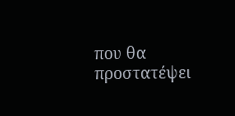που θα προστατέψει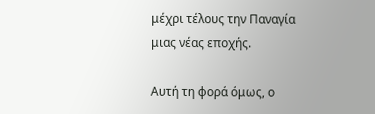μέχρι τέλους την Παναγία μιας νέας εποχής.

Αυτή τη φορά όμως, ο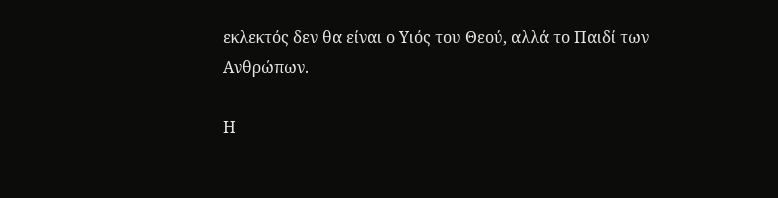εκλεκτός δεν θα είναι ο Υιός του Θεού, αλλά το Παιδί των Ανθρώπων.

Η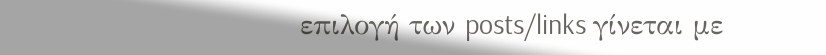επιλογή των posts/links γίνεται με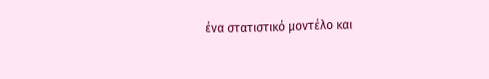ένα στατιστικό μοντέλο και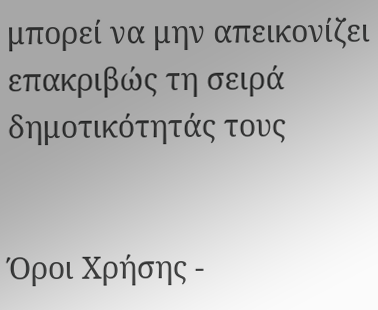μπορεί να μην απεικονίζει επακριβώς τη σειρά δημοτικότητάς τους


Όροι Χρήσης -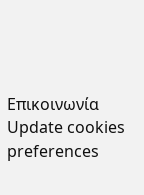Επικοινωνία
Update cookies preferences